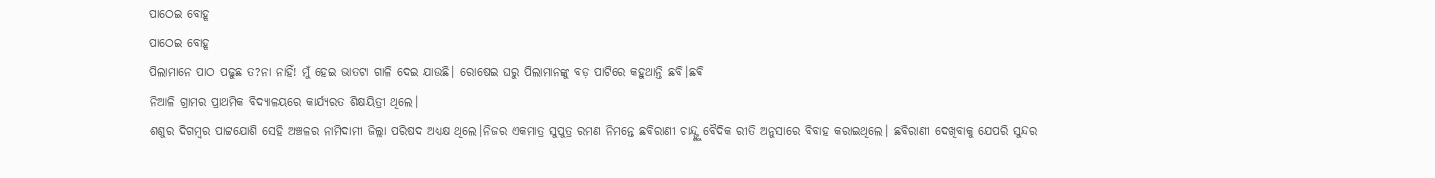ପାଠେଇ ବୋହୂ
ପାଠେଇ ବୋହୂ
ପିଲାମାନେ ପାଠ ପଢୁଛ ତ?ନା ନାହିଁ! ମୁଁ ହେଇ ଭାତଟା ଗାଳି ଦେଇ ଯାଉଛି। ରୋଷେଇ ଘରୁ ପିଲାମାନଙ୍କୁ ବଡ଼ ପାଟିରେ କହୁଥାନ୍ତି ଛବି।ଛଵି
ନିଆଳି ଗ୍ରାମର ପ୍ରାଥମିକ ବିଦ୍ୟାଳୟରେ କାର୍ଯ୍ୟରତ ଶିକ୍ଷୟିତ୍ରୀ ଥିଲେ।
ଶଶୁର ଦିଗମ୍ବର ପାଟ୍ଟଯୋଶି ସେହି ଅଞ୍ଚଳର ନାମିଦାମୀ ଜିଲ୍ଲା ପରିଷଦ ଅଧ୍ୟକ୍ଷ ଥିଲେ।ନିଜର ଏକମାତ୍ର ସୁପୁତ୍ର ରମଣ ନିମନ୍ତେ ଛବିରାଣୀ ଚାନ୍ଦ୍ଙ୍କୁ ବୈଦିକ ରୀତି ଅନୁସାରେ ବିବାହ କରାଇଥିଲେ। ଛବିରାଣୀ ଦେଖିବାକୁ ଯେପରି ସୁନ୍ଦର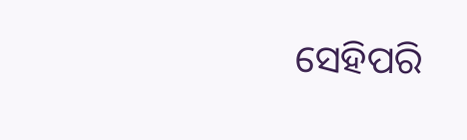ସେହିପରି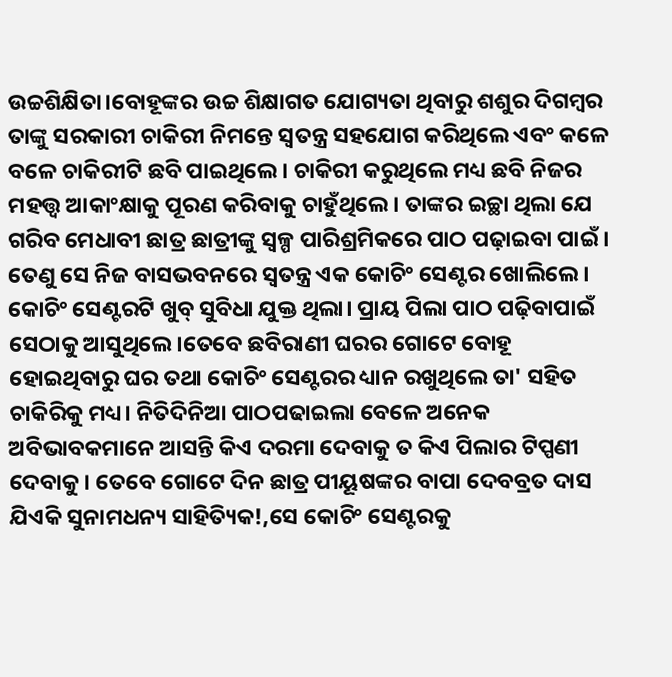ଉଚ୍ଚଶିକ୍ଷିତା।ବୋହୂଙ୍କର ଉଚ୍ଚ ଶିକ୍ଷାଗତ ଯୋଗ୍ୟତା ଥିବାରୁ ଶଶୁର ଦିଗମ୍ବର ତାଙ୍କୁ ସରକାରୀ ଚାକିରୀ ନିମନ୍ତେ ସ୍ୱତନ୍ତ୍ର ସହଯୋଗ କରିଥିଲେ ଏବଂ କଳେ ବଳେ ଚାକିରୀଟି ଛବି ପାଇଥିଲେ। ଚାକିରୀ କରୁଥିଲେ ମଧ୍ୟ ଛବି ନିଜର ମହତ୍ତ୍ଵ ଆକାଂକ୍ଷାକୁ ପୂରଣ କରିବାକୁ ଚାହୁଁଥିଲେ। ତାଙ୍କର ଇଚ୍ଛା ଥିଲା ଯେ ଗରିବ ମେଧାବୀ ଛାତ୍ର ଛାତ୍ରୀଙ୍କୁ ସ୍ୱଳ୍ପ ପାରିଶ୍ରମିକରେ ପାଠ ପଢ଼ାଇବା ପାଇଁ ।
ତେଣୁ ସେ ନିଜ ବାସଭବନରେ ସ୍ୱତନ୍ତ୍ର ଏକ କୋଚିଂ ସେଣ୍ଟର ଖୋଲିଲେ।
କୋଚିଂ ସେଣ୍ଟରଟି ଖୁବ୍ ସୁବିଧା ଯୁକ୍ତ ଥିଲା। ପ୍ରାୟ ପିଲା ପାଠ ପଢ଼ିବାପାଇଁ ସେଠାକୁ ଆସୁଥିଲେ।ତେବେ ଛବିରାଣୀ ଘରର ଗୋଟେ ବୋହୂ ହୋଇଥିବାରୁ ଘର ତଥା କୋଚିଂ ସେଣ୍ଟରର ଧ୍ୟାନ ରଖୁଥିଲେ ତା' ସହିତ ଚାକିରିକୁ ମଧ୍ୟ। ନିତିଦିନିଆ ପାଠପଢାଇଲା ବେଳେ ଅନେକ ଅବିଭାବକମାନେ ଆସନ୍ତି କିଏ ଦରମା ଦେବାକୁ ତ କିଏ ପିଲାର ଟିପ୍ପଣୀ ଦେବାକୁ। ତେବେ ଗୋଟେ ଦିନ ଛାତ୍ର ପୀୟୂଷଙ୍କର ବାପା ଦେବବ୍ରତ ଦାସ ଯିଏକି ସୁନାମଧନ୍ୟ ସାହିତ୍ୟିକ!,ସେ କୋଚିଂ ସେଣ୍ଟରକୁ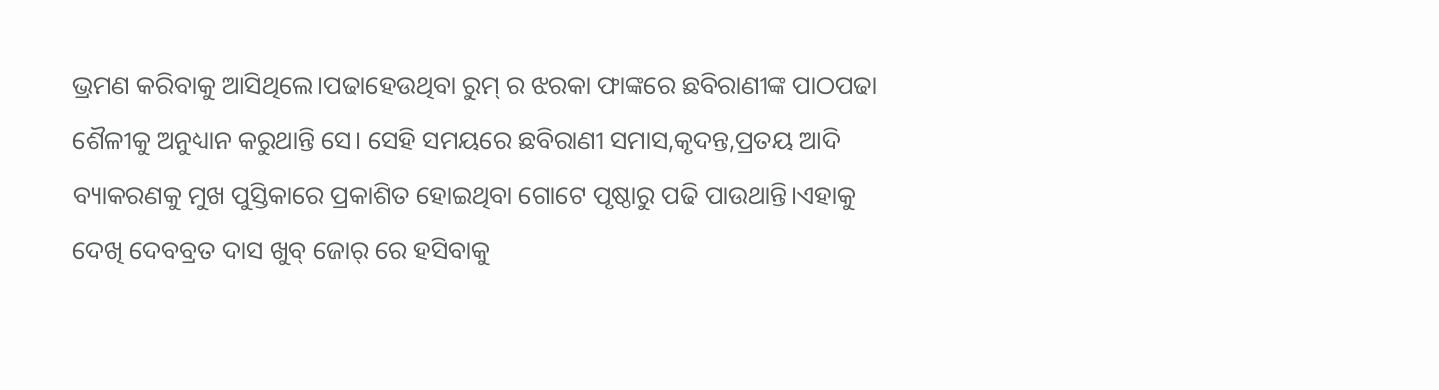ଭ୍ରମଣ କରିବାକୁ ଆସିଥିଲେ।ପଢାହେଉଥିବା ରୁମ୍ ର ଝରକା ଫାଙ୍କରେ ଛବିରାଣୀଙ୍କ ପାଠପଢା ଶୈଳୀକୁ ଅନୁଧ୍ୟାନ କରୁଥାନ୍ତି ସେ। ସେହି ସମୟରେ ଛବିରାଣୀ ସମାସ,କୃଦନ୍ତ,ପ୍ରତୟ ଆଦି ବ୍ୟାକରଣକୁ ମୁଖ ପୁସ୍ତିକାରେ ପ୍ରକାଶିତ ହୋଇଥିବା ଗୋଟେ ପୃଷ୍ଠାରୁ ପଢି ପାଉଥାନ୍ତି।ଏହାକୁ ଦେଖି ଦେବବ୍ରତ ଦାସ ଖୁବ୍ ଜୋର୍ ରେ ହସିବାକୁ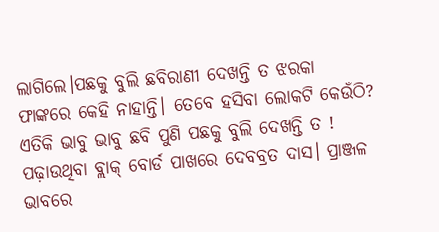ଲାଗିଲେ।ପଛକୁ ବୁଲି ଛବିରାଣୀ ଦେଖନ୍ତି ତ ଝରକା ଫାଙ୍କରେ କେହି ନାହାନ୍ତି। ତେବେ ହସିବା ଲୋକଟି କେଉଁଠି? ଏତିକି ଭାବୁ ଭାବୁ ଛବି ପୁଣି ପଛକୁ ବୁଲି ଦେଖନ୍ତି ତ ! ପଢ଼ାଉଥିବା ବ୍ଲାକ୍ ବୋର୍ଡ ପାଖରେ ଦେବବ୍ରତ ଦାସ। ପ୍ରାଞ୍ଜଳ ଭାବରେ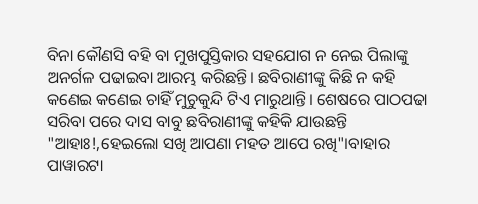ବିନା କୌଣସି ବହି ବା ମୁଖପୁସ୍ତିକାର ସହଯୋଗ ନ ନେଇ ପିଲାଙ୍କୁ ଅନର୍ଗଳ ପଢାଇବା ଆରମ୍ଭ କରିଛନ୍ତି। ଛବିରାଣୀଙ୍କୁ କିଛି ନ କହି କଣେଇ କଣେଇ ଚାହିଁ ମୁଚୁକୁନ୍ଦି ଟିଏ ମାରୁଥାନ୍ତି। ଶେଷରେ ପାଠପଢା ସରିବା ପରେ ଦାସ ବାବୁ ଛବିରାଣୀଙ୍କୁ କହିକି ଯାଉଛନ୍ତି "ଆହାଃ!,ହେଇଲୋ ସଖି ଆପଣା ମହତ ଆପେ ରଖି"।ବାହାର ପାୱାରଟା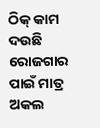ଠିକ୍ କାମ ଦଉଛି ରୋଜଗାର ପାଇଁ ମାତ୍ର ଅକଲ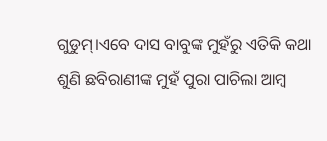ଗୁଡୁମ୍।ଏବେ ଦାସ ବାବୁଙ୍କ ମୁହଁରୁ ଏତିକି କଥା ଶୁଣି ଛବିରାଣୀଙ୍କ ମୁହଁ ପୁରା ପାଚିଲା ଆମ୍ବ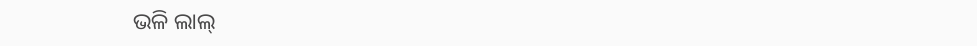ଭଳି ଲାଲ୍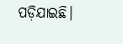ପଡ଼ିଯାଇଛି।